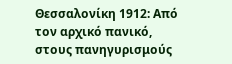Θεσσαλονίκη 1912: Από τον αρχικό πανικό, στους πανηγυρισμούς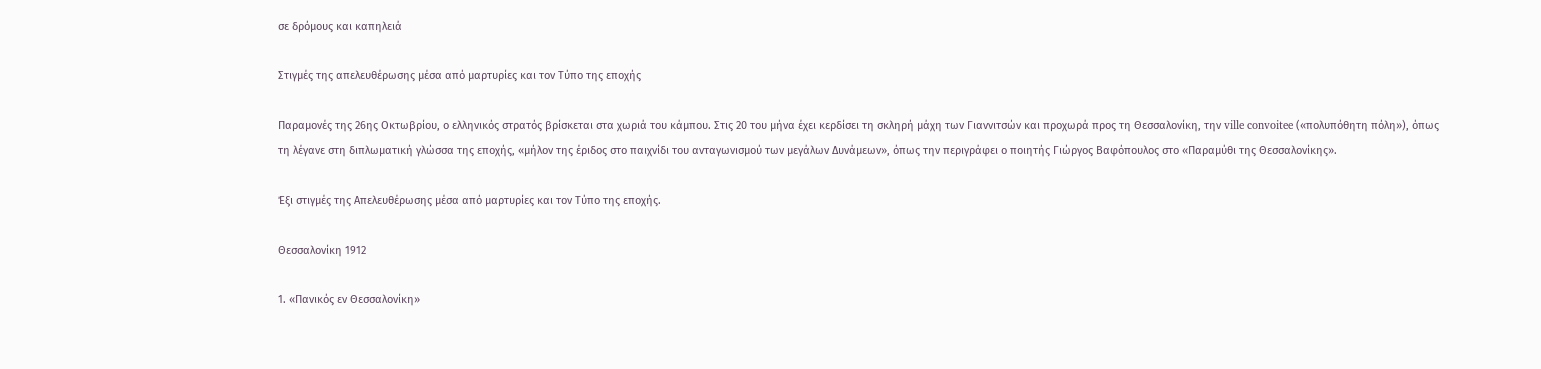σε δρόμους και καπηλειά

Στιγμές της απελευθέρωσης μέσα από μαρτυρίες και τον Τύπο της εποχής

Παραμονές της 26ης Οκτωβρίου, ο ελληνικός στρατός βρίσκεται στα χωριά του κάμπου. Στις 20 του μήνα έχει κερδίσει τη σκληρή μάχη των Γιαννιτσών και προχωρά προς τη Θεσσαλονίκη, την ville convoitee («πολυπόθητη πόλη»), όπως τη λέγανε στη διπλωματική γλώσσα της εποχής, «μήλον της έριδος στο παιχνίδι του ανταγωνισμού των μεγάλων Δυνάμεων», όπως την περιγράφει ο ποιητής Γιώργος Βαφόπουλος στο «Παραμύθι της Θεσσαλονίκης».

Έξι στιγμές της Απελευθέρωσης μέσα από μαρτυρίες και τον Τύπο της εποχής.

Θεσσαλονίκη 1912

1. «Πανικός εν Θεσσαλονίκη»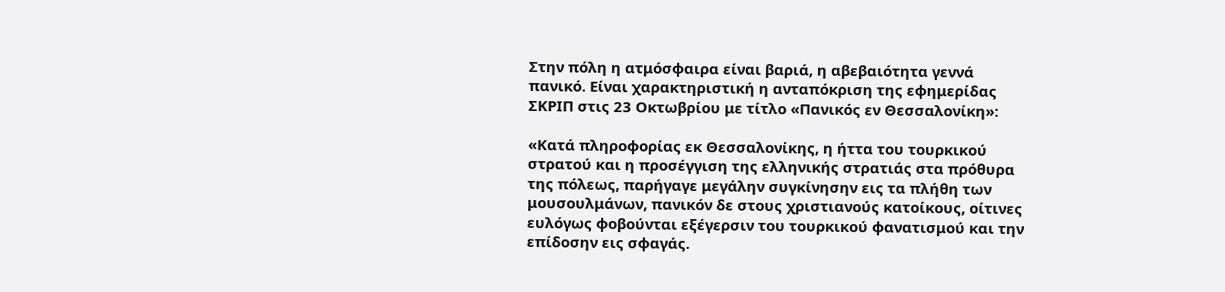Στην πόλη η ατμόσφαιρα είναι βαριά, η αβεβαιότητα γεννά πανικό. Είναι χαρακτηριστική η ανταπόκριση της εφημερίδας ΣΚΡΙΠ στις 23 Οκτωβρίου με τίτλο «Πανικός εν Θεσσαλονίκη»:

«Κατά πληροφορίας εκ Θεσσαλονίκης, η ήττα του τουρκικού στρατού και η προσέγγιση της ελληνικής στρατιάς στα πρόθυρα της πόλεως, παρήγαγε μεγάλην συγκίνησην εις τα πλήθη των μουσουλμάνων, πανικόν δε στους χριστιανούς κατοίκους, οίτινες ευλόγως φοβούνται εξέγερσιν του τουρκικού φανατισμού και την επίδοσην εις σφαγάς.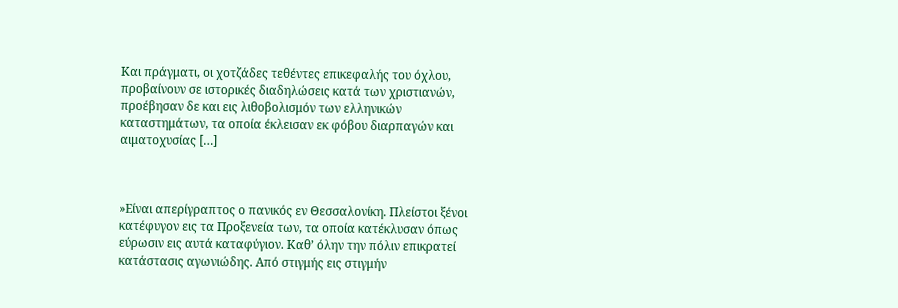Και πράγματι, οι χοτζάδες τεθέντες επικεφαλής του όχλου, προβαίνουν σε ιστορικές διαδηλώσεις κατά των χριστιανών, προέβησαν δε και εις λιθοβολισμόν των ελληνικών καταστημάτων, τα οποία έκλεισαν εκ φόβου διαρπαγών και αιματοχυσίας […]



»Είναι απερίγραπτος ο πανικός εν Θεσσαλονίκη. Πλείστοι ξένοι κατέφυγον εις τα Προξενεία των, τα οποία κατέκλυσαν όπως εύρωσιν εις αυτά καταφύγιον. Καθ’ όλην την πόλιν επικρατεί κατάστασις αγωνιώδης. Από στιγμής εις στιγμήν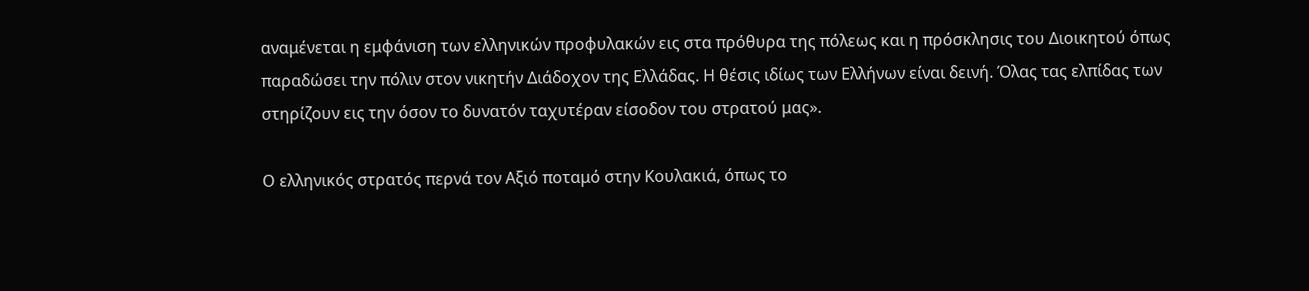αναμένεται η εμφάνιση των ελληνικών προφυλακών εις στα πρόθυρα της πόλεως και η πρόσκλησις του Διοικητού όπως παραδώσει την πόλιν στον νικητήν Διάδοχον της Ελλάδας. Η θέσις ιδίως των Ελλήνων είναι δεινή. Όλας τας ελπίδας των στηρίζουν εις την όσον το δυνατόν ταχυτέραν είσοδον του στρατού μας».

Ο ελληνικός στρατός περνά τον Αξιό ποταμό στην Κουλακιά, όπως το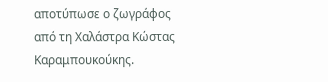αποτύπωσε ο ζωγράφος από τη Χαλάστρα Κώστας Καραμπουκούκης.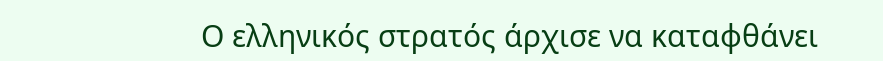Ο ελληνικός στρατός άρχισε να καταφθάνει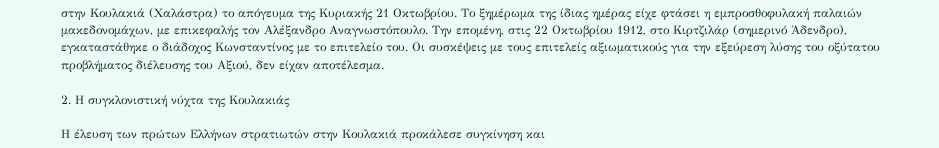στην Κουλακιά (Χαλάστρα) το απόγευμα της Κυριακής 21 Οκτωβρίου. Το ξημέρωμα της ίδιας ημέρας είχε φτάσει η εμπροσθοφυλακή παλαιών μακεδονομάχων, με επικεφαλής τον Αλέξανδρο Αναγνωστόπουλο. Την επομένη, στις 22 Οκτωβρίου 1912, στο Κιρτζιλάρ (σημερινό Άδενδρο), εγκαταστάθηκε ο διάδοχος Κωνσταντίνος με το επιτελείο του. Οι συσκέψεις με τους επιτελείς αξιωματικούς για την εξεύρεση λύσης του οξύτατου προβλήματος διέλευσης του Αξιού, δεν είχαν αποτέλεσμα.

2. Η συγκλονιστική νύχτα της Κουλακιάς

Η έλευση των πρώτων Ελλήνων στρατιωτών στην Κουλακιά προκάλεσε συγκίνηση και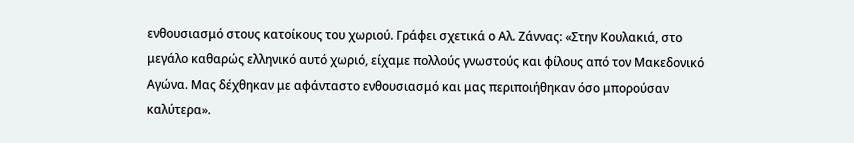ενθουσιασμό στους κατοίκους του χωριού. Γράφει σχετικά ο Αλ. Ζάννας: «Στην Κουλακιά, στο μεγάλο καθαρώς ελληνικό αυτό χωριό, είχαμε πολλούς γνωστούς και φίλους από τον Μακεδονικό Αγώνα. Μας δέχθηκαν με αφάνταστο ενθουσιασμό και μας περιποιήθηκαν όσο μπορούσαν καλύτερα».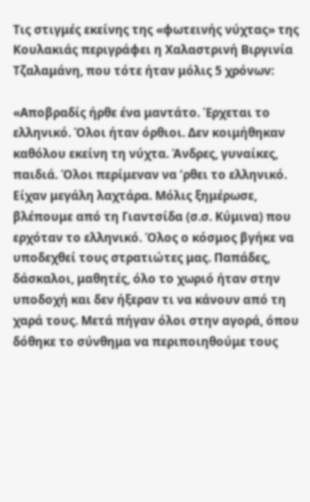Τις στιγμές εκείνης της «φωτεινής νύχτας» της Κουλακιάς περιγράφει η Χαλαστρινή Βιργινία Τζαλαμάνη, που τότε ήταν μόλις 5 χρόνων:

«Αποβραδίς ήρθε ένα μαντάτο. Έρχεται το ελληνικό. Όλοι ήταν όρθιοι. Δεν κοιμήθηκαν καθόλου εκείνη τη νύχτα. Άνδρες, γυναίκες, παιδιά. Όλοι περίμεναν να ’ρθει το ελληνικό. Είχαν μεγάλη λαχτάρα. Μόλις ξημέρωσε, βλέπουμε από τη Γιαντσίδα (σ.σ. Κύμινα) που ερχόταν το ελληνικό. Όλος ο κόσμος βγήκε να υποδεχθεί τους στρατιώτες μας. Παπάδες, δάσκαλοι, μαθητές, όλο το χωριό ήταν στην υποδοχή και δεν ήξεραν τι να κάνουν από τη χαρά τους. Μετά πήγαν όλοι στην αγορά, όπου δόθηκε το σύνθημα να περιποιηθούμε τους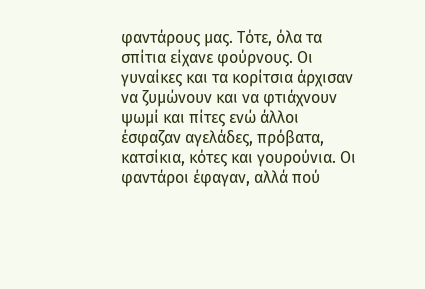φαντάρους μας. Τότε, όλα τα σπίτια είχανε φούρνους. Οι γυναίκες και τα κορίτσια άρχισαν να ζυμώνουν και να φτιάχνουν ψωμί και πίτες ενώ άλλοι έσφαζαν αγελάδες, πρόβατα, κατσίκια, κότες και γουρούνια. Οι φαντάροι έφαγαν, αλλά πού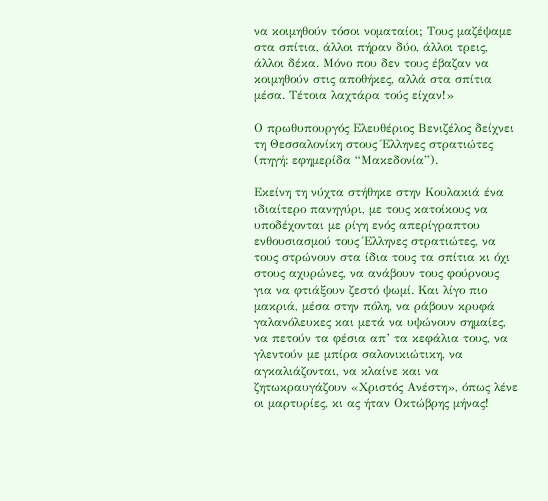να κοιμηθούν τόσοι νοματαίοι; Τους μαζέψαμε στα σπίτια, άλλοι πήραν δύο, άλλοι τρεις, άλλοι δέκα. Μόνο που δεν τους έβαζαν να κοιμηθούν στις αποθήκες, αλλά στα σπίτια μέσα. Τέτοια λαχτάρα τούς είχαν!»

Ο πρωθυπουργός Ελευθέριος Βενιζέλος δείχνει τη Θεσσαλονίκη στους Έλληνες στρατιώτες (πηγή: εφημερίδα “Μακεδονία”).

Εκείνη τη νύχτα στήθηκε στην Κουλακιά ένα ιδιαίτερο πανηγύρι, με τους κατοίκους να υποδέχονται με ρίγη ενός απερίγραπτου ενθουσιασμού τους Έλληνες στρατιώτες, να τους στρώνουν στα ίδια τους τα σπίτια κι όχι στους αχυρώνες, να ανάβουν τους φούρνους για να φτιάξουν ζεστό ψωμί. Και λίγο πιο μακριά, μέσα στην πόλη, να ράβουν κρυφά γαλανόλευκες και μετά να υψώνουν σημαίες, να πετούν τα φέσια απ’ τα κεφάλια τους, να γλεντούν με μπίρα σαλονικιώτικη, να αγκαλιάζονται, να κλαίνε και να ζητωκραυγάζουν «Χριστός Ανέστη», όπως λένε οι μαρτυρίες, κι ας ήταν Οκτώβρης μήνας!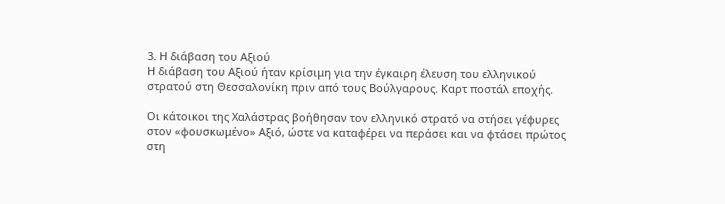3. Η διάβαση του Αξιού
Η διάβαση του Αξιού ήταν κρίσιμη για την έγκαιρη έλευση του ελληνικού στρατού στη Θεσσαλονίκη πριν από τους Βούλγαρους. Καρτ ποστάλ εποχής.

Οι κάτοικοι της Χαλάστρας βοήθησαν τον ελληνικό στρατό να στήσει γέφυρες στον «φουσκωμένο» Αξιό, ώστε να καταφέρει να περάσει και να φτάσει πρώτος στη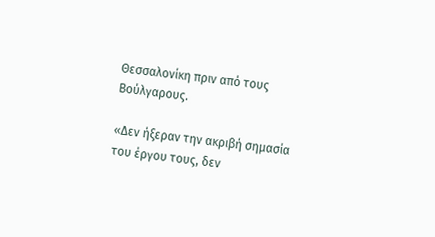Θεσσαλονίκη πριν από τους Βούλγαρους.

«Δεν ήξεραν την ακριβή σημασία του έργου τους, δεν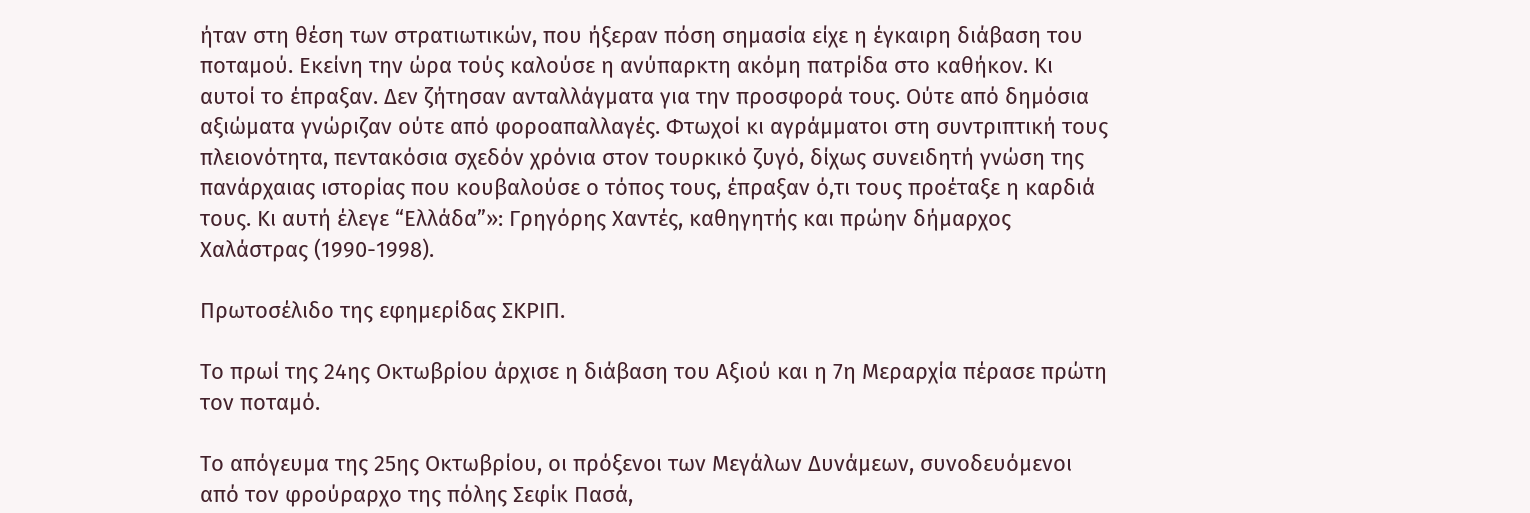ήταν στη θέση των στρατιωτικών, που ήξεραν πόση σημασία είχε η έγκαιρη διάβαση του ποταμού. Εκείνη την ώρα τούς καλούσε η ανύπαρκτη ακόμη πατρίδα στο καθήκον. Κι αυτοί το έπραξαν. Δεν ζήτησαν ανταλλάγματα για την προσφορά τους. Ούτε από δημόσια αξιώματα γνώριζαν ούτε από φοροαπαλλαγές. Φτωχοί κι αγράμματοι στη συντριπτική τους πλειονότητα, πεντακόσια σχεδόν χρόνια στον τουρκικό ζυγό, δίχως συνειδητή γνώση της πανάρχαιας ιστορίας που κουβαλούσε ο τόπος τους, έπραξαν ό,τι τους προέταξε η καρδιά τους. Κι αυτή έλεγε “Ελλάδα”»: Γρηγόρης Χαντές, καθηγητής και πρώην δήμαρχος Χαλάστρας (1990-1998).

Πρωτοσέλιδο της εφημερίδας ΣΚΡΙΠ.

Το πρωί της 24ης Οκτωβρίου άρχισε η διάβαση του Αξιού και η 7η Μεραρχία πέρασε πρώτη τον ποταμό.

Το απόγευμα της 25ης Οκτωβρίου, οι πρόξενοι των Μεγάλων Δυνάμεων, συνοδευόμενοι από τον φρούραρχο της πόλης Σεφίκ Πασά,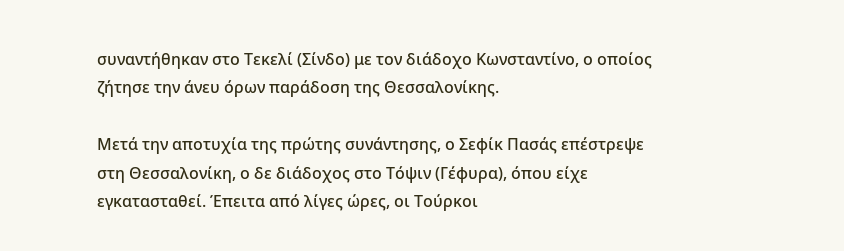συναντήθηκαν στο Τεκελί (Σίνδο) με τον διάδοχο Κωνσταντίνο, ο οποίος ζήτησε την άνευ όρων παράδοση της Θεσσαλονίκης.

Μετά την αποτυχία της πρώτης συνάντησης, ο Σεφίκ Πασάς επέστρεψε στη Θεσσαλονίκη, ο δε διάδοχος στο Τόψιν (Γέφυρα), όπου είχε εγκατασταθεί. Έπειτα από λίγες ώρες, οι Τούρκοι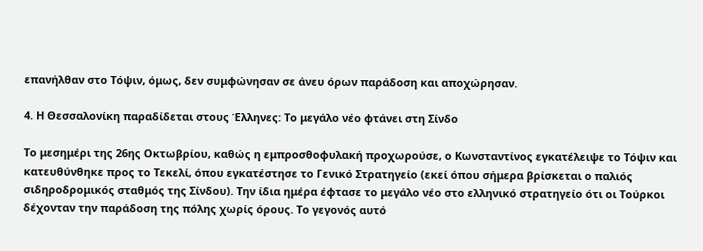επανήλθαν στο Τόψιν, όμως, δεν συμφώνησαν σε άνευ όρων παράδοση και αποχώρησαν.

4. Η Θεσσαλονίκη παραδίδεται στους Έλληνες: Το μεγάλο νέο φτάνει στη Σίνδο

Το μεσημέρι της 26ης Οκτωβρίου, καθώς η εμπροσθοφυλακή προχωρούσε, ο Κωνσταντίνος εγκατέλειψε το Τόψιν και κατευθύνθηκε προς το Τεκελί, όπου εγκατέστησε το Γενικό Στρατηγείο (εκεί όπου σήμερα βρίσκεται ο παλιός σιδηροδρομικός σταθμός της Σίνδου). Την ίδια ημέρα έφτασε το μεγάλο νέο στο ελληνικό στρατηγείο ότι οι Τούρκοι δέχονταν την παράδοση της πόλης χωρίς όρους. Το γεγονός αυτό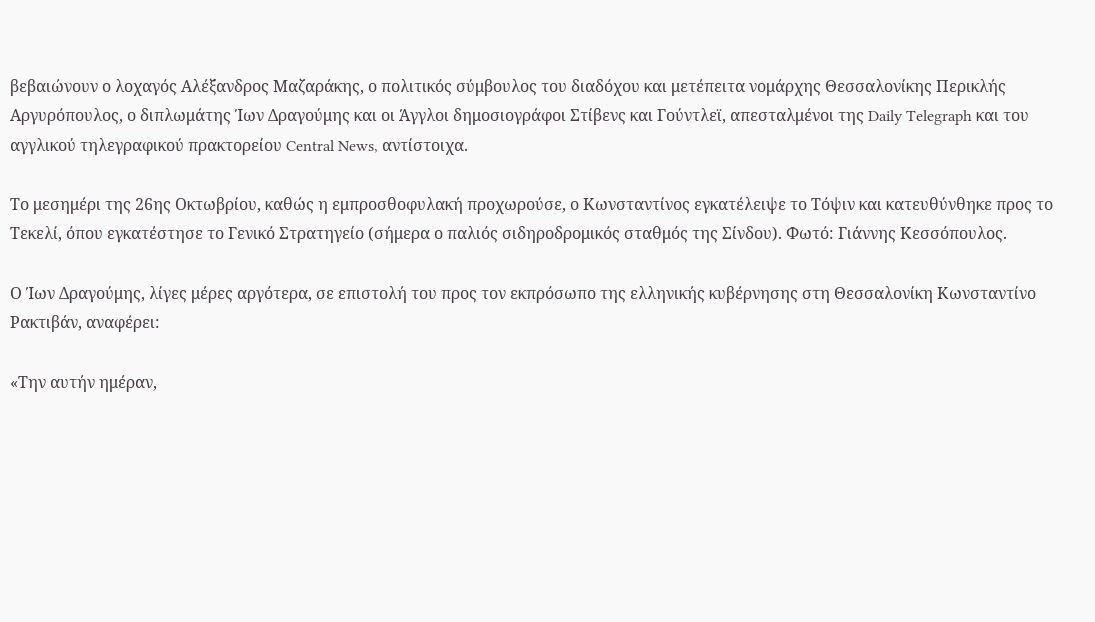βεβαιώνουν ο λοχαγός Αλέξανδρος Μαζαράκης, ο πολιτικός σύμβουλος του διαδόχου και μετέπειτα νομάρχης Θεσσαλονίκης Περικλής Αργυρόπουλος, ο διπλωμάτης Ίων Δραγούμης και οι Άγγλοι δημοσιογράφοι Στίβενς και Γούντλεϊ, απεσταλμένοι της Daily Telegraph και του αγγλικού τηλεγραφικού πρακτορείου Central News, αντίστοιχα.

Το μεσημέρι της 26ης Οκτωβρίου, καθώς η εμπροσθοφυλακή προχωρούσε, ο Κωνσταντίνος εγκατέλειψε το Τόψιν και κατευθύνθηκε προς το Τεκελί, όπου εγκατέστησε το Γενικό Στρατηγείο (σήμερα ο παλιός σιδηροδρομικός σταθμός της Σίνδου). Φωτό: Γιάννης Κεσσόπουλος.

Ο Ίων Δραγούμης, λίγες μέρες αργότερα, σε επιστολή του προς τον εκπρόσωπο της ελληνικής κυβέρνησης στη Θεσσαλονίκη Κωνσταντίνο Ρακτιβάν, αναφέρει:

«Την αυτήν ημέραν,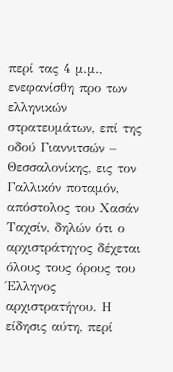περί τας 4 μ.μ., ενεφανίσθη προ των ελληνικών στρατευμάτων, επί της οδού Γιαννιτσών – Θεσσαλονίκης, εις τον Γαλλικόν ποταμόν, απόστολος του Χασάν Ταχσίν, δηλών ότι ο αρχιστράτηγος δέχεται όλους τους όρους του Έλληνος αρχιστρατήγου. Η είδησις αύτη, περί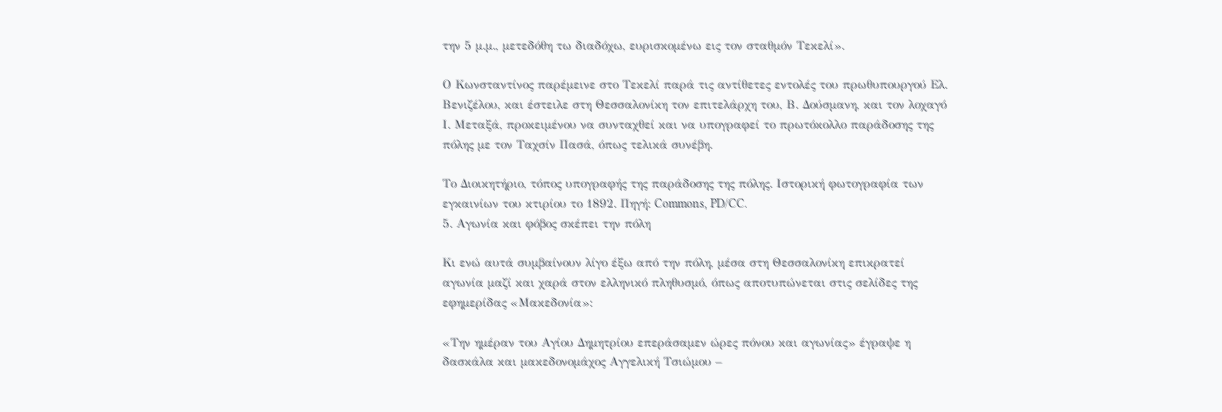την 5 μ.μ., μετεδόθη τω διαδόχω, ευρισκομένω εις τον σταθμόν Τεκελί».

Ο Κωνσταντίνος παρέμεινε στο Τεκελί παρά τις αντίθετες εντολές του πρωθυπουργού Ελ. Βενιζέλου, και έστειλε στη Θεσσαλονίκη τον επιτελάρχη του, Β. Δούσμανη, και τον λοχαγό Ι. Μεταξά, προκειμένου να συνταχθεί και να υπογραφεί το πρωτόκολλο παράδοσης της πόλης με τον Ταχσίν Πασά, όπως τελικά συνέβη.

Το Διοικητήριο, τόπος υπογραφής της παράδοσης της πόλης. Ιστορική φωτογραφία των εγκαινίων του κτιρίου το 1892. Πηγή: Commons, PD/CC.
5. Αγωνία και φόβος σκέπει την πόλη

Κι ενώ αυτά συμβαίνουν λίγο έξω από την πόλη, μέσα στη Θεσσαλονίκη επικρατεί αγωνία μαζί και χαρά στον ελληνικό πληθυσμό, όπως αποτυπώνεται στις σελίδες της εφημερίδας «Μακεδονία»:

«Την ημέραν του Αγίου Δημητρίου επεράσαμεν ώρες πόνου και αγωνίας» έγραψε η δασκάλα και μακεδονομάχος Αγγελική Τσιώμου –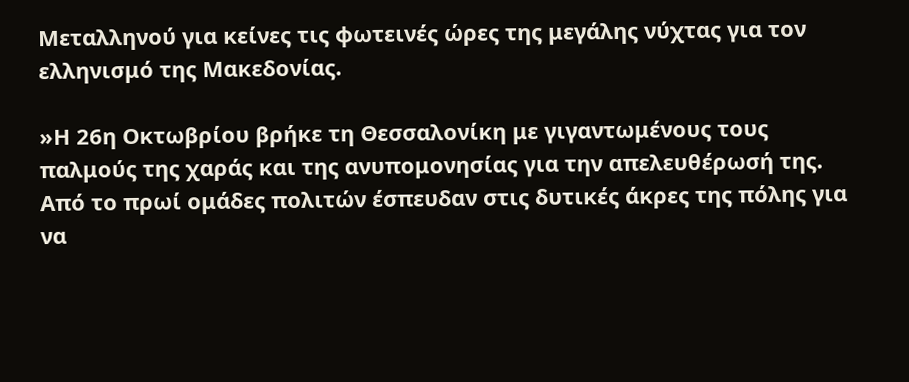Μεταλληνού για κείνες τις φωτεινές ώρες της μεγάλης νύχτας για τον ελληνισμό της Μακεδονίας.

»Η 26η Οκτωβρίου βρήκε τη Θεσσαλονίκη με γιγαντωμένους τους παλμούς της χαράς και της ανυπομονησίας για την απελευθέρωσή της. Από το πρωί ομάδες πολιτών έσπευδαν στις δυτικές άκρες της πόλης για να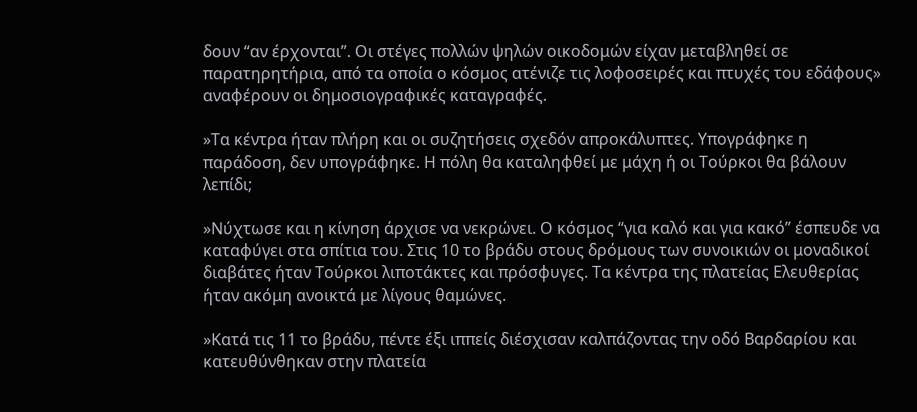δουν “αν έρχονται”. Οι στέγες πολλών ψηλών οικοδομών είχαν μεταβληθεί σε παρατηρητήρια, από τα οποία ο κόσμος ατένιζε τις λοφοσειρές και πτυχές του εδάφους» αναφέρουν οι δημοσιογραφικές καταγραφές.

»Τα κέντρα ήταν πλήρη και οι συζητήσεις σχεδόν απροκάλυπτες. Υπογράφηκε η παράδοση, δεν υπογράφηκε. Η πόλη θα καταληφθεί με μάχη ή οι Τούρκοι θα βάλουν λεπίδι;

»Νύχτωσε και η κίνηση άρχισε να νεκρώνει. Ο κόσμος “για καλό και για κακό” έσπευδε να καταφύγει στα σπίτια του. Στις 10 το βράδυ στους δρόμους των συνοικιών οι μοναδικοί διαβάτες ήταν Τούρκοι λιποτάκτες και πρόσφυγες. Τα κέντρα της πλατείας Ελευθερίας ήταν ακόμη ανοικτά με λίγους θαμώνες.

»Κατά τις 11 το βράδυ, πέντε έξι ιππείς διέσχισαν καλπάζοντας την οδό Βαρδαρίου και κατευθύνθηκαν στην πλατεία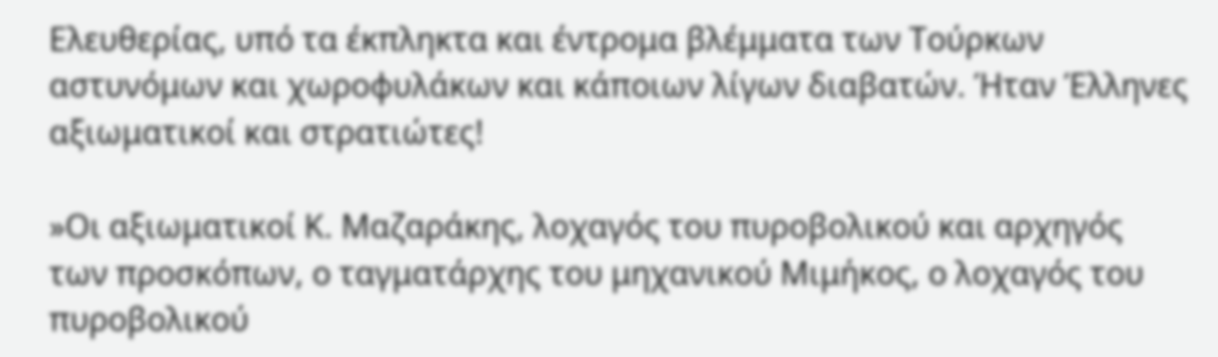Ελευθερίας, υπό τα έκπληκτα και έντρομα βλέμματα των Τούρκων αστυνόμων και χωροφυλάκων και κάποιων λίγων διαβατών. Ήταν Έλληνες αξιωματικοί και στρατιώτες!

»Οι αξιωματικοί Κ. Μαζαράκης, λοχαγός του πυροβολικού και αρχηγός των προσκόπων, ο ταγματάρχης του μηχανικού Μιμήκος, ο λοχαγός του πυροβολικού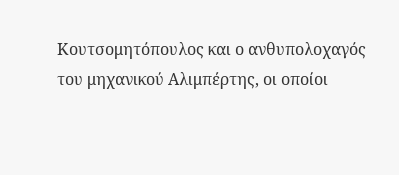Κουτσομητόπουλος και ο ανθυπολοχαγός του μηχανικού Αλιμπέρτης, οι οποίοι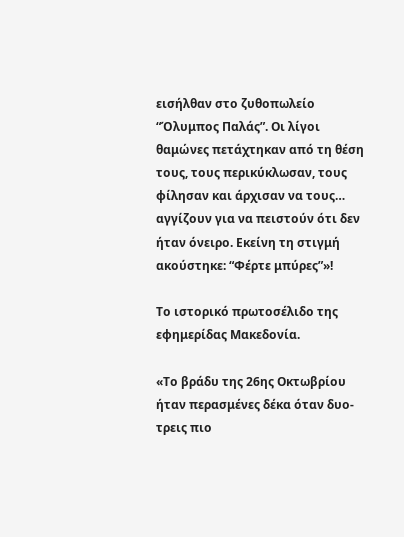εισήλθαν στο ζυθοπωλείο “Όλυμπος Παλάς”. Οι λίγοι θαμώνες πετάχτηκαν από τη θέση τους, τους περικύκλωσαν, τους φίλησαν και άρχισαν να τους… αγγίζουν για να πειστούν ότι δεν ήταν όνειρο. Εκείνη τη στιγμή ακούστηκε: “Φέρτε μπύρες”»!

Το ιστορικό πρωτοσέλιδο της εφημερίδας Μακεδονία.

«Το βράδυ της 26ης Οκτωβρίου ήταν περασμένες δέκα όταν δυο-τρεις πιο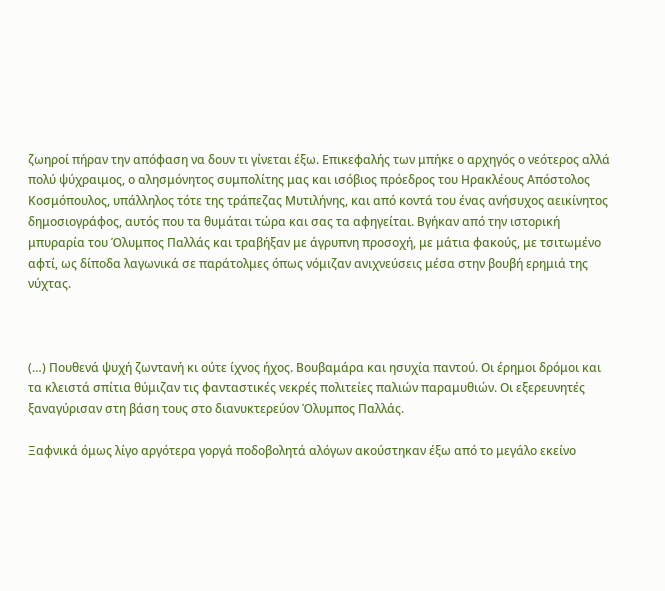ζωηροί πήραν την απόφαση να δουν τι γίνεται έξω. Επικεφαλής των μπήκε ο αρχηγός ο νεότερος αλλά πολύ ψύχραιμος, ο αλησμόνητος συμπολίτης μας και ισόβιος πρόεδρος του Ηρακλέους Απόστολος Κοσμόπουλος, υπάλληλος τότε της τράπεζας Μυτιλήνης, και από κοντά του ένας ανήσυχος αεικίνητος δημοσιογράφος, αυτός που τα θυμάται τώρα και σας τα αφηγείται. Βγήκαν από την ιστορική μπυραρία του Όλυμπος Παλλάς και τραβήξαν με άγρυπνη προσοχή, με μάτια φακούς, με τσιτωμένο αφτί, ως δίποδα λαγωνικά σε παράτολμες όπως νόμιζαν ανιχνεύσεις μέσα στην βουβή ερημιά της νύχτας.



(…) Πουθενά ψυχή ζωντανή κι ούτε ίχνος ήχος. Βουβαμάρα και ησυχία παντού. Οι έρημοι δρόμοι και τα κλειστά σπίτια θύμιζαν τις φανταστικές νεκρές πολιτείες παλιών παραμυθιών. Οι εξερευνητές ξαναγύρισαν στη βάση τους στο διανυκτερεύον Όλυμπος Παλλάς.

Ξαφνικά όμως λίγο αργότερα γοργά ποδοβολητά αλόγων ακούστηκαν έξω από το μεγάλο εκείνο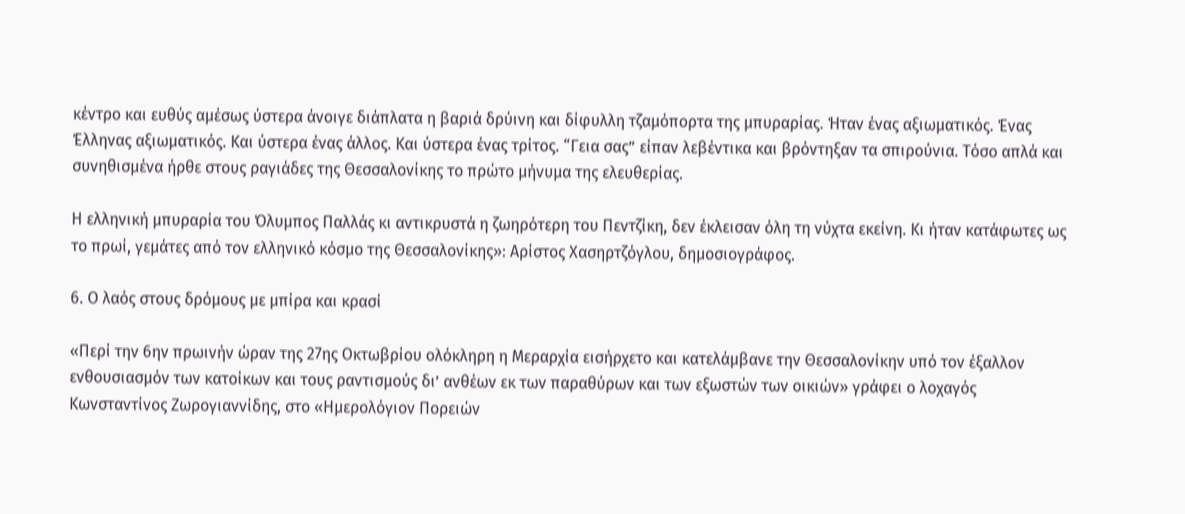κέντρο και ευθύς αμέσως ύστερα άνοιγε διάπλατα η βαριά δρύινη και δίφυλλη τζαμόπορτα της μπυραρίας. Ήταν ένας αξιωματικός. Ένας Έλληνας αξιωματικός. Και ύστερα ένας άλλος. Και ύστερα ένας τρίτος. “Γεια σας” είπαν λεβέντικα και βρόντηξαν τα σπιρούνια. Τόσο απλά και συνηθισμένα ήρθε στους ραγιάδες της Θεσσαλονίκης το πρώτο μήνυμα της ελευθερίας.

Η ελληνική μπυραρία του Όλυμπος Παλλάς κι αντικρυστά η ζωηρότερη του Πεντζίκη, δεν έκλεισαν όλη τη νύχτα εκείνη. Κι ήταν κατάφωτες ως το πρωί, γεμάτες από τον ελληνικό κόσμο της Θεσσαλονίκης»: Αρίστος Χασηρτζόγλου, δημοσιογράφος.

6. Ο λαός στους δρόμους με μπίρα και κρασί

«Περί την 6ην πρωινήν ώραν της 27ης Οκτωβρίου ολόκληρη η Μεραρχία εισήρχετο και κατελάμβανε την Θεσσαλονίκην υπό τον έξαλλον ενθουσιασμόν των κατοίκων και τους ραντισμούς δι’ ανθέων εκ των παραθύρων και των εξωστών των οικιών» γράφει ο λοχαγός Κωνσταντίνος Ζωρογιαννίδης, στο «Ημερολόγιον Πορειών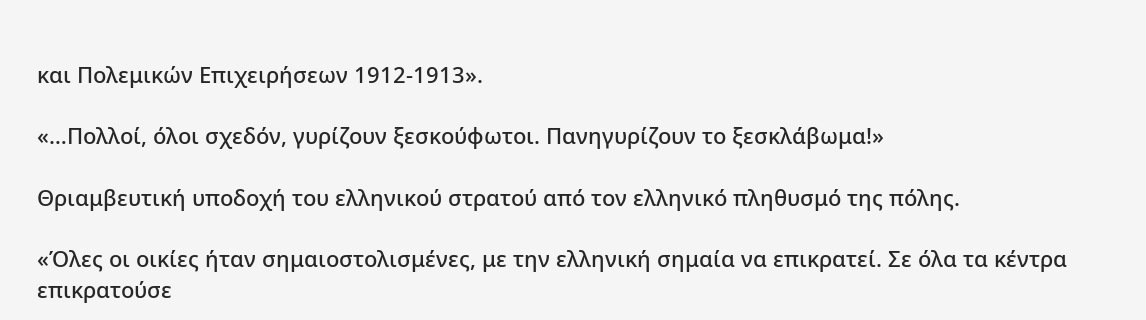και Πολεμικών Επιχειρήσεων 1912-1913».

«…Πολλοί, όλοι σχεδόν, γυρίζουν ξεσκούφωτοι. Πανηγυρίζουν το ξεσκλάβωμα!»

Θριαμβευτική υποδοχή του ελληνικού στρατού από τον ελληνικό πληθυσμό της πόλης.

«Όλες οι οικίες ήταν σημαιοστολισμένες, με την ελληνική σημαία να επικρατεί. Σε όλα τα κέντρα επικρατούσε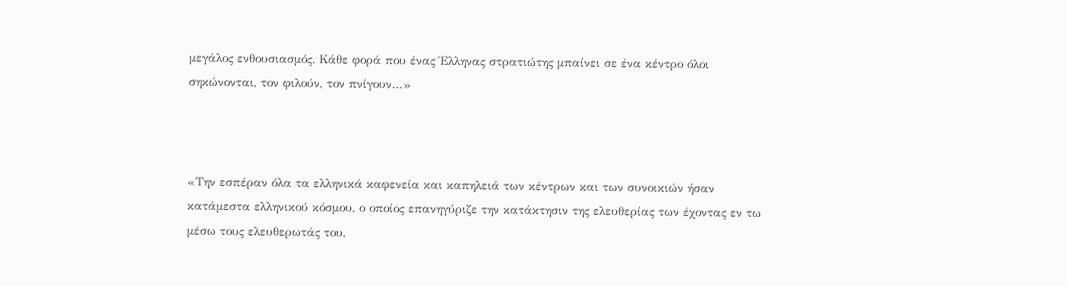μεγάλος ενθουσιασμός. Κάθε φορά που ένας Έλληνας στρατιώτης μπαίνει σε ένα κέντρο όλοι σηκώνονται, τον φιλούν, τον πνίγουν…»



«Την εσπέραν όλα τα ελληνικά καφενεία και καπηλειά των κέντρων και των συνοικιών ήσαν κατάμεστα ελληνικού κόσμου, ο οποίος επανηγύριζε την κατάκτησιν της ελευθερίας των έχοντας εν τω μέσω τους ελευθερωτάς του,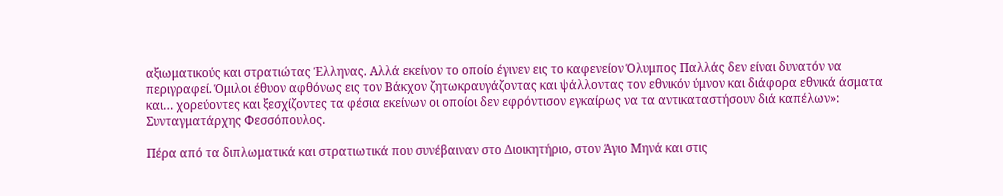αξιωματικούς και στρατιώτας Έλληνας. Αλλά εκείνον το οποίο έγινεν εις το καφενείον Όλυμπος Παλλάς δεν είναι δυνατόν να περιγραφεί. Όμιλοι έθυον αφθόνως εις τον Βάκχον ζητωκραυγάζοντας και ψάλλοντας τον εθνικόν ύμνον και διάφορα εθνικά άσματα και… χορεύοντες και ξεσχίζοντες τα φέσια εκείνων οι οποίοι δεν εφρόντισον εγκαίρως να τα αντικαταστήσουν διά καπέλων»: Συνταγματάρχης Φεσσόπουλος.

Πέρα από τα διπλωματικά και στρατιωτικά που συνέβαιναν στο Διοικητήριο, στον Άγιο Μηνά και στις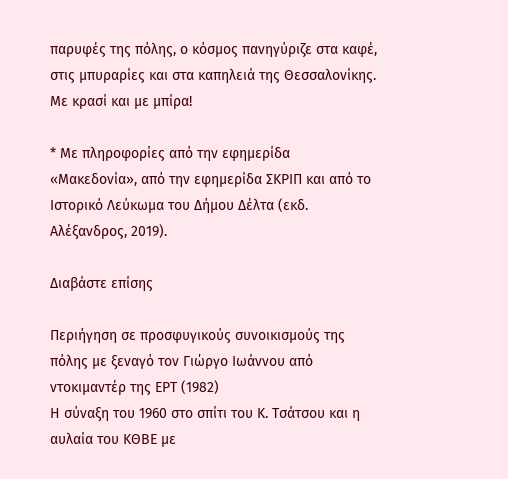παρυφές της πόλης, ο κόσμος πανηγύριζε στα καφέ, στις μπυραρίες και στα καπηλειά της Θεσσαλονίκης. Με κρασί και με μπίρα!

* Με πληροφορίες από την εφημερίδα «Μακεδονία», από την εφημερίδα ΣΚΡΙΠ και από το Ιστορικό Λεύκωμα του Δήμου Δέλτα (εκδ. Αλέξανδρος, 2019).

Διαβάστε επίσης

Περιήγηση σε προσφυγικούς συνοικισμούς της πόλης με ξεναγό τον Γιώργο Ιωάννου από ντοκιμαντέρ της ΕΡΤ (1982)
Η σύναξη του 1960 στο σπίτι του Κ. Τσάτσου και η αυλαία του ΚΘΒΕ με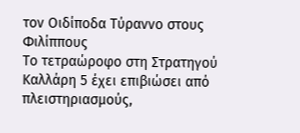τον Οιδίποδα Τύραννο στους Φιλίππους
Το τετραώροφο στη Στρατηγού Καλλάρη 5 έχει επιβιώσει από πλειστηριασμούς,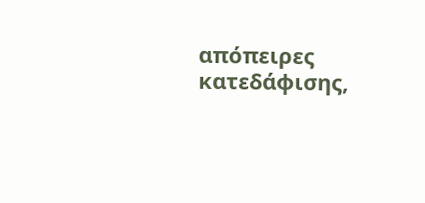απόπειρες κατεδάφισης,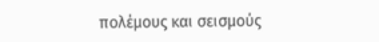πολέμους και σεισμούς